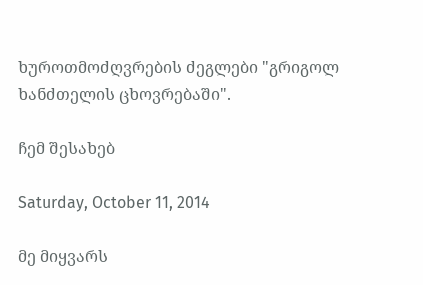ხუროთმოძღვრების ძეგლები "გრიგოლ ხანძთელის ცხოვრებაში".

ჩემ შესახებ

Saturday, October 11, 2014

მე მიყვარს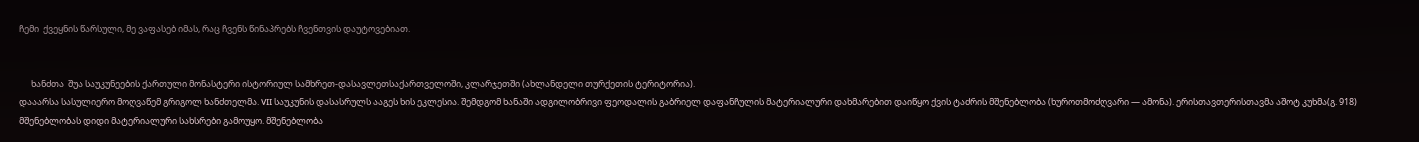ჩემი  ქვეყნის წარსული, მე ვაფასებ იმას, რაც ჩვენს წინაპრებს ჩვენთვის დაუტოვებიათ.


      ხანძთა  შუა საუკუნეების ქართული მონასტერი ისტორიულ სამხრეთ-დასავლეთსაქართველოში, კლარჯეთში (ახლანდელი თურქეთის ტერიტორია).
დააარსა სასულიერო მოღვაწემ გრიგოლ ხანძთელმა. VII საუკუნის დასასრულს ააგეს ხის ეკლესია. შემდგომ ხანაში ადგილობრივი ფეოდალის გაბრიელ დაფანჩულის მატერიალური დახმარებით დაიწყო ქვის ტაძრის მშენებლობა (ხუროთმოძღვარი — ამონა). ერისთავთერისთავმა აშოტ კუხმა(გ. 918) მშენებლობას დიდი მატერიალური სახსრები გამოუყო. მშენებლობა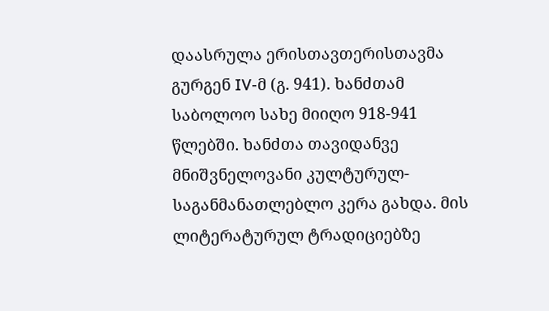დაასრულა ერისთავთერისთავმა გურგენ IV-მ (გ. 941). ხანძთამ საბოლოო სახე მიიღო 918-941 წლებში. ხანძთა თავიდანვე მნიშვნელოვანი კულტურულ-საგანმანათლებლო კერა გახდა. მის ლიტერატურულ ტრადიციებზე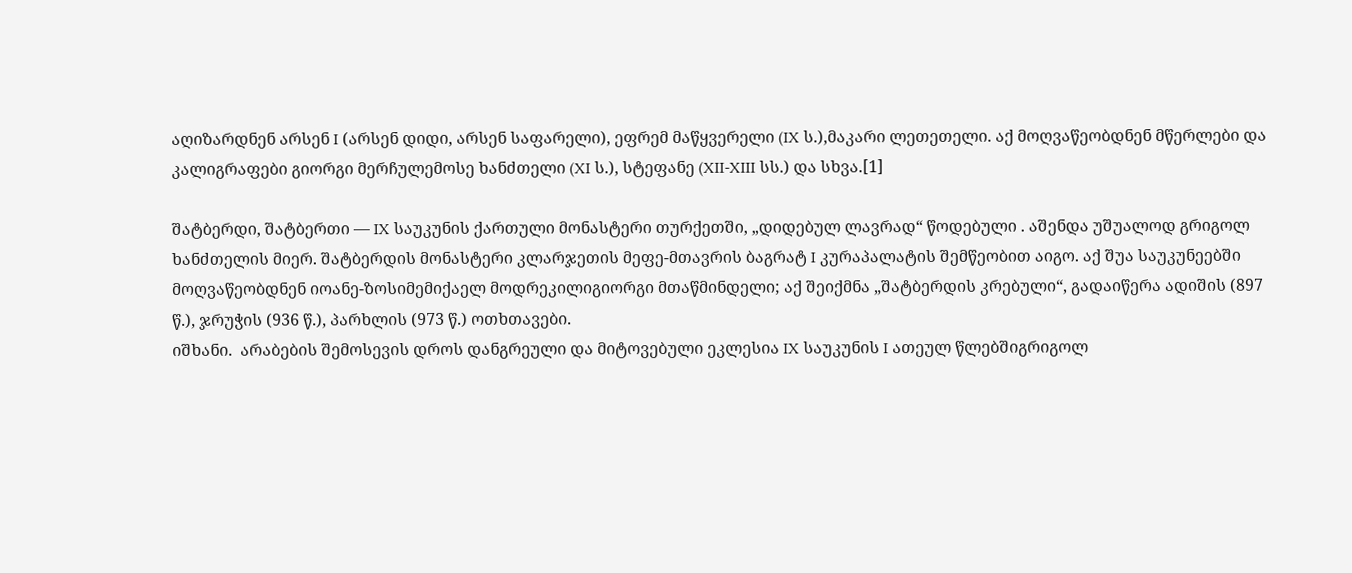აღიზარდნენ არსენ I (არსენ დიდი, არსენ საფარელი), ეფრემ მაწყვერელი (IX ს.),მაკარი ლეთეთელი. აქ მოღვაწეობდნენ მწერლები და კალიგრაფები გიორგი მერჩულემოსე ხანძთელი (XI ს.), სტეფანე (XII-XIII სს.) და სხვა.[1]

შატბერდი, შატბერთი — IX საუკუნის ქართული მონასტერი თურქეთში, „დიდებულ ლავრად“ წოდებული . აშენდა უშუალოდ გრიგოლ ხანძთელის მიერ. შატბერდის მონასტერი კლარჯეთის მეფე-მთავრის ბაგრატ I კურაპალატის შემწეობით აიგო. აქ შუა საუკუნეებში მოღვაწეობდნენ იოანე-ზოსიმემიქაელ მოდრეკილიგიორგი მთაწმინდელი; აქ შეიქმნა „შატბერდის კრებული“, გადაიწერა ადიშის (897 წ.), ჯრუჭის (936 წ.), პარხლის (973 წ.) ოთხთავები.
იშხანი.  არაბების შემოსევის დროს დანგრეული და მიტოვებული ეკლესია IX საუკუნის I ათეულ წლებშიგრიგოლ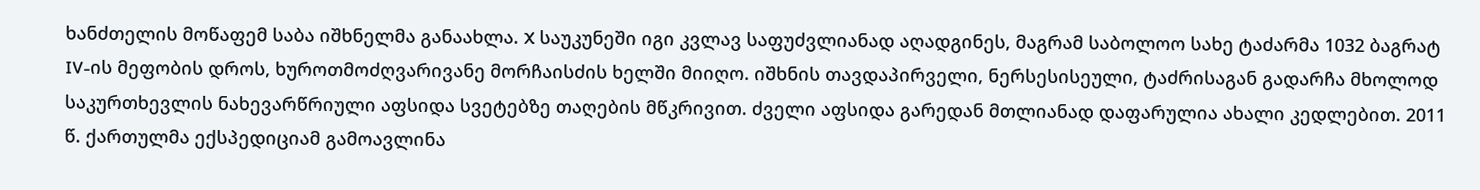ხანძთელის მოწაფემ საბა იშხნელმა განაახლა. X საუკუნეში იგი კვლავ საფუძვლიანად აღადგინეს, მაგრამ საბოლოო სახე ტაძარმა 1032 ბაგრატ IV-ის მეფობის დროს, ხუროთმოძღვარივანე მორჩაისძის ხელში მიიღო. იშხნის თავდაპირველი, ნერსესისეული, ტაძრისაგან გადარჩა მხოლოდ საკურთხევლის ნახევარწრიული აფსიდა სვეტებზე თაღების მწკრივით. ძველი აფსიდა გარედან მთლიანად დაფარულია ახალი კედლებით. 2011 წ. ქართულმა ექსპედიციამ გამოავლინა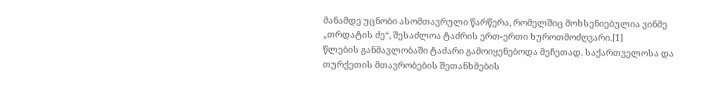მანამდე უცნობი ასომთავრული წარწერა, რომელშიც მოხსენიებულია ვინმე „თრდატის ძე“, შესაძლოა ტაძრის ერთ-ერთი ხუროთმოძღვარი.[1]
წლების განმავლობაში ტაძარი გამოიყენებოდა მეჩეთად. საქართველოსა და თურქეთის მთავრობების შეთანხმების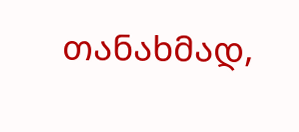თანახმად,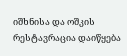იშხნისა და ოშკის რესტავრაცია დაიწყება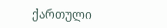ქართული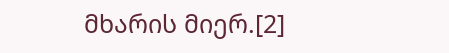მხარის მიერ.[2]